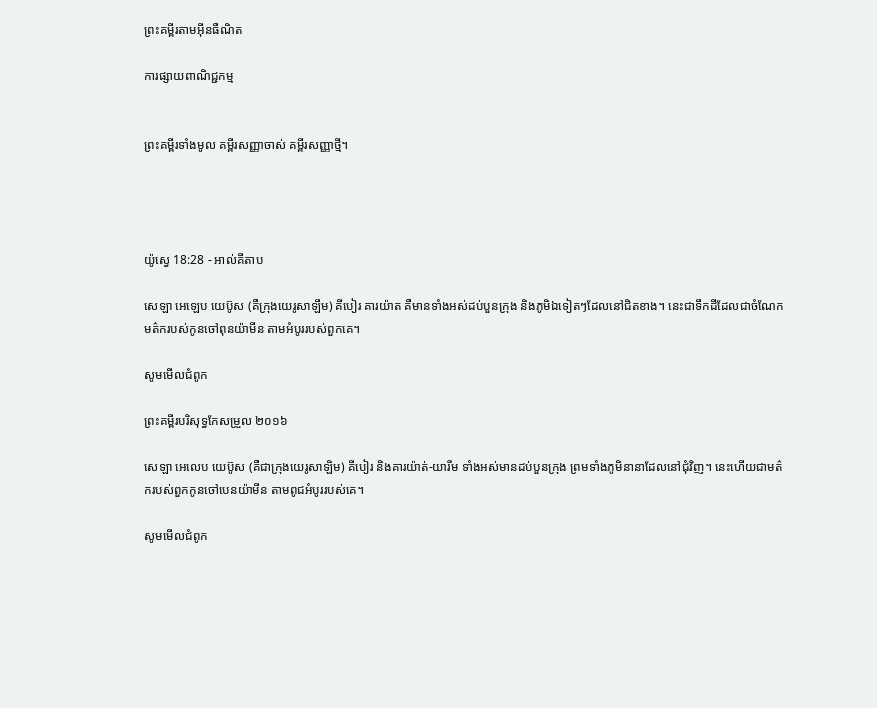ព្រះគម្ពីរតាមអ៊ីនធឺណិត

ការផ្សាយពាណិជ្ជកម្ម


ព្រះគម្ពីរទាំងមូល គម្ពីរសញ្ញាចាស់ គម្ពីរសញ្ញាថ្មី។




យ៉ូស្វេ 18:28 - អាល់គីតាប

សេឡា អេឡេប យេប៊ូស (គឺក្រុងយេរូសាឡឹម) គីបៀរ គារ‌យ៉ាត គឺមានទាំងអស់ដប់បួនក្រុង និងភូមិឯទៀតៗដែលនៅជិតខាង។ នេះជាទឹកដីដែលជាចំណែកមត៌ករបស់កូនចៅពុន‌យ៉ាមីន តាមអំបូររបស់ពួកគេ។

សូមមើលជំពូក

ព្រះគម្ពីរបរិសុទ្ធកែសម្រួល ២០១៦

សេឡា អេលេប យេប៊ូស (គឺជាក្រុងយេរូ‌សាឡិម) គី‌បៀរ និងគារ‌យ៉ាត់-យារីម ទាំងអស់មានដប់បួនក្រុង ព្រមទាំងភូមិនានាដែលនៅជុំវិញ។ នេះហើយជាមត៌ករបស់ពួកកូនចៅបេនយ៉ាមីន តាមពូជអំបូររបស់គេ។

សូមមើលជំពូក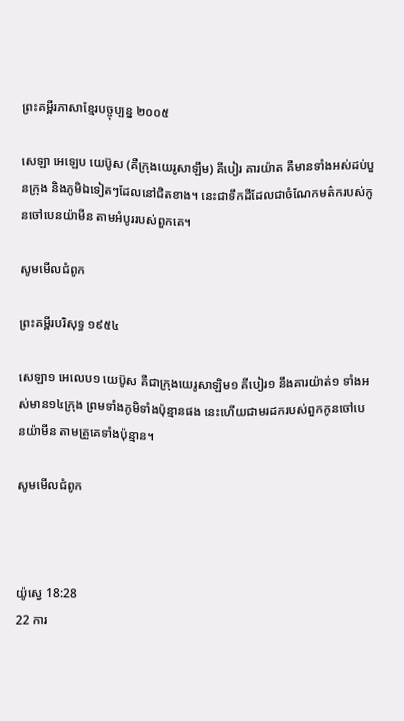ព្រះគម្ពីរភាសាខ្មែរបច្ចុប្បន្ន ២០០៥

សេឡា អេឡេប យេប៊ូស (គឺក្រុងយេរូ‌សាឡឹម) គីបៀរ គារ‌យ៉ាត គឺមានទាំងអស់ដប់‌បួនក្រុង និងភូមិឯទៀតៗដែលនៅជិតខាង។ នេះជាទឹកដីដែលជាចំណែកមត៌ករបស់កូនចៅបេន‌យ៉ាមីន តាមអំបូររបស់ពួកគេ។

សូមមើលជំពូក

ព្រះគម្ពីរបរិសុទ្ធ ១៩៥៤

សេឡា១ អេលេប១ យេប៊ូស គឺជាក្រុងយេរូ‌សាឡិម១ គីបៀរ១ នឹងគារយ៉ាត់១ ទាំងអស់មាន១៤ក្រុង ព្រមទាំងភូមិទាំងប៉ុន្មានផង នេះហើយជាមរដករបស់ពួកកូនចៅបេន‌យ៉ាមីន តាមគ្រួគេទាំងប៉ុន្មាន។

សូមមើលជំពូក



យ៉ូស្វេ 18:28
22 ការ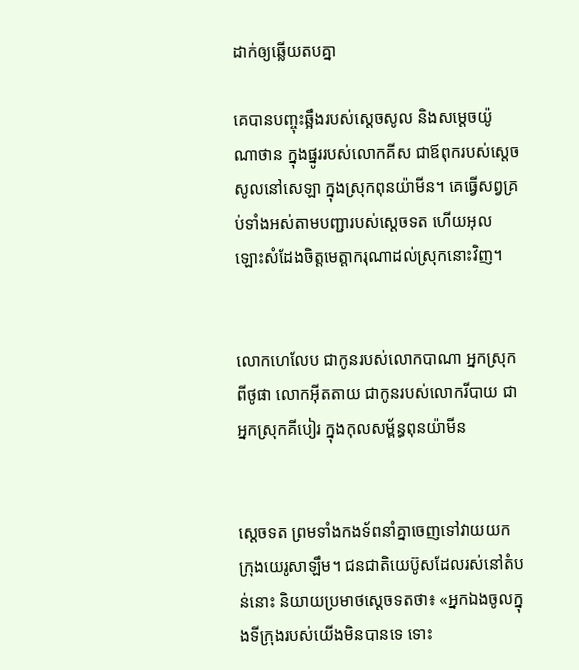ដាក់ឲ្យឆ្លើយតបគ្នា

គេបានបញ្ចុះឆ្អឹងរបស់ស្តេចសូល និងសម្តេចយ៉ូណា‌ថាន ក្នុងផ្នូររបស់លោកគីស ជាឪពុករបស់ស្តេចសូលនៅសេឡា ក្នុងស្រុកពុន‌យ៉ាមីន។ គេធ្វើសព្វគ្រប់ទាំងអស់តាមបញ្ជារបស់ស្តេចទត ហើយអុលឡោះសំដែងចិត្តមេត្តា‌ករុណាដល់ស្រុកនោះវិញ។


លោកហេ‌លែប ជាកូនរបស់លោកបាណា អ្នកស្រុកពីថូផា លោកអ៊ីត‌តាយ ជាកូនរបស់លោករីបាយ ជាអ្នកស្រុកគីបៀរ ក្នុងកុល‌សម្ព័ន្ធពុន‌យ៉ាមីន


ស្តេចទត ព្រមទាំងកង‌ទ័ពនាំគ្នាចេញទៅវាយយកក្រុងយេរូ‌សាឡឹម។ ជន‌ជាតិយេ‌ប៊ូសដែលរស់នៅតំបន់នោះ និយាយប្រមាថស្តេចទតថា៖ «អ្នកឯងចូលក្នុងទី‌ក្រុងរបស់យើងមិនបានទេ ទោះ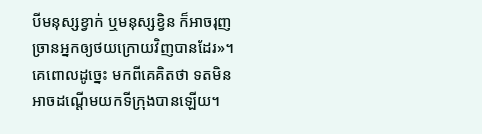បីមនុស្សខ្វាក់ ឬមនុស្សខ្វិន ក៏អាចរុញច្រានអ្នកឲ្យថយក្រោយវិញបានដែរ»។ គេពោលដូច្នេះ មកពីគេគិតថា ទតមិនអាចដណ្តើមយកទី‌ក្រុងបានឡើយ។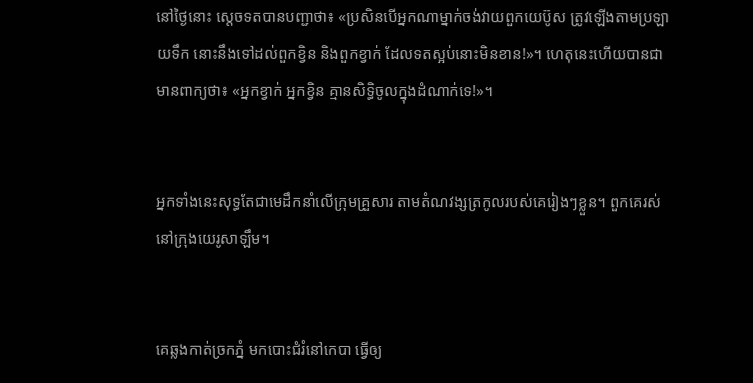នៅថ្ងៃនោះ ស្តេចទតបានបញ្ជាថា៖ «ប្រសិនបើអ្នកណាម្នាក់ចង់វាយពួកយេ‌ប៊ូស ត្រូវឡើងតាមប្រឡាយទឹក នោះនឹងទៅដល់ពួកខ្វិន និងពួកខ្វាក់ ដែលទតស្អប់នោះមិនខាន!»។ ហេតុនេះហើយបានជាមានពាក្យថា៖ «អ្នកខ្វាក់ អ្នកខ្វិន គ្មានសិទ្ធិចូលក្នុងដំណាក់ទេ!»។


អ្នកទាំងនេះសុទ្ធតែជាមេដឹកនាំលើក្រុមគ្រួសារ តាមតំណវង្សត្រកូលរបស់គេរៀងៗខ្លួន។ ពួកគេរស់នៅក្រុងយេរូ‌សាឡឹម។


គេឆ្លងកាត់ច្រកភ្នំ មកបោះជំរំនៅកេបា ធ្វើឲ្យ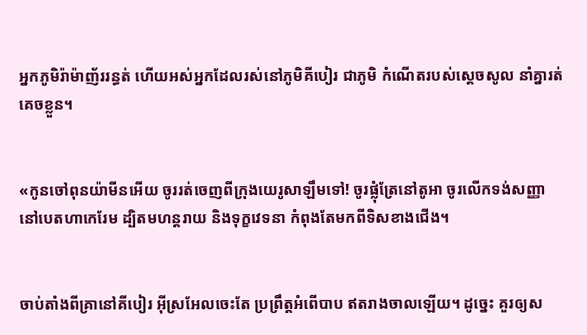អ្នកភូមិរ៉ាម៉ាញ័ររន្ធត់ ហើយអស់អ្នកដែលរស់នៅភូមិគីបៀរ ជាភូមិ កំណើតរបស់ស្ដេចសូល នាំគ្នារត់គេចខ្លួន។


«កូនចៅពុន‌យ៉ាមីនអើយ ចូររត់ចេញពីក្រុងយេរូ‌សាឡឹមទៅ! ចូរផ្លុំត្រែនៅតូអា ចូរលើកទង់សញ្ញានៅបេតហា‌កេរែម ដ្បិតមហន្ត‌រាយ និងទុក្ខវេទនា កំពុងតែមកពីទិសខាងជើង។


ចាប់តាំងពីគ្រានៅគីបៀរ អ៊ីស្រ‌អែលចេះតែ ប្រព្រឹត្តអំពើបាប ឥតរាង‌ចាលឡើយ។ ដូច្នេះ គួរឲ្យស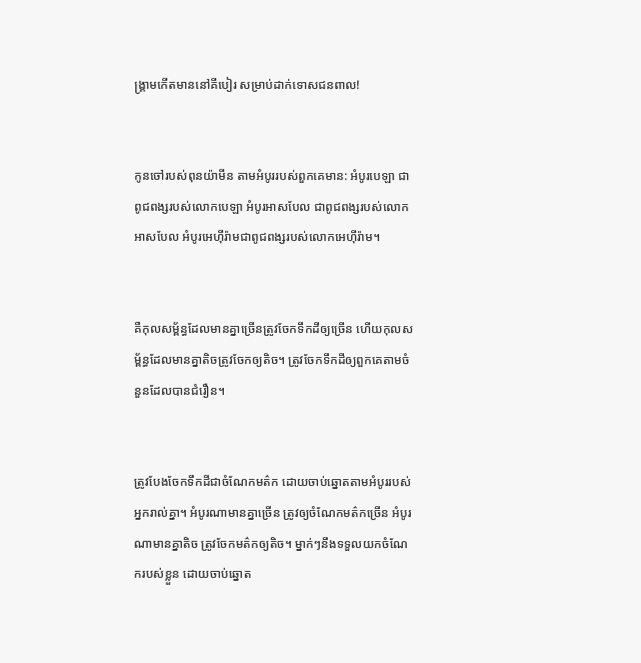ង្គ្រាមកើតមាននៅគីបៀរ សម្រាប់ដាក់ទោសជនពាល!


កូនចៅរបស់ពុន‌យ៉ាមីន តាមអំបូររបស់ពួកគេមាន: អំបូរបេឡា ជាពូជ‌ពង្សរបស់លោកបេឡា អំបូរអាសបែល ជាពូជ‌ពង្សរបស់លោកអាសបែល អំបូរអេហ៊ីរ៉ាមជាពូជ‌ពង្សរបស់លោកអេហ៊ីរ៉ាម។


គឺកុល‌សម្ព័ន្ធដែលមានគ្នាច្រើនត្រូវចែកទឹកដីឲ្យច្រើន ហើយកុល‌សម្ព័ន្ធដែលមានគ្នាតិចត្រូវចែកឲ្យតិច។ ត្រូវចែកទឹកដីឲ្យពួកគេតាមចំនួនដែលបានជំរឿន។


ត្រូវបែងចែកទឹកដីជាចំណែកមត៌ក ដោយចាប់ឆ្នោតតាមអំបូររបស់អ្នករាល់គ្នា។ អំបូរណាមានគ្នាច្រើន ត្រូវឲ្យចំណែកមត៌កច្រើន អំបូរណាមានគ្នាតិច ត្រូវចែកមត៌កឲ្យតិច។ ម្នាក់ៗនឹងទទួលយកចំណែករបស់ខ្លួន ដោយចាប់ឆ្នោត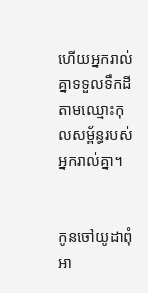ហើយអ្នករាល់គ្នាទទួលទឹកដីតាមឈ្មោះកុល‌សម្ព័ន្ធរបស់អ្នករាល់គ្នា។


កូនចៅយូដាពុំអា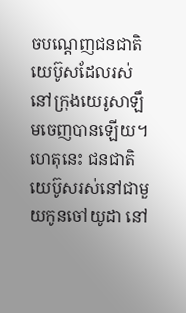ចបណ្តេញជន‌ជាតិយេប៊ូសដែលរស់នៅក្រុងយេរូសាឡឹមចេញបានឡើយ។ ហេតុនេះ ជន‌ជាតិយេប៊ូសរស់នៅជាមួយកូនចៅយូដា នៅ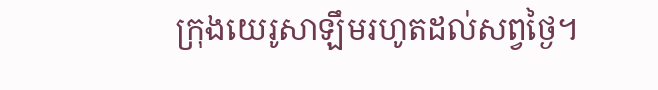ក្រុងយេរូសាឡឹមរហូតដល់សព្វថ្ងៃ។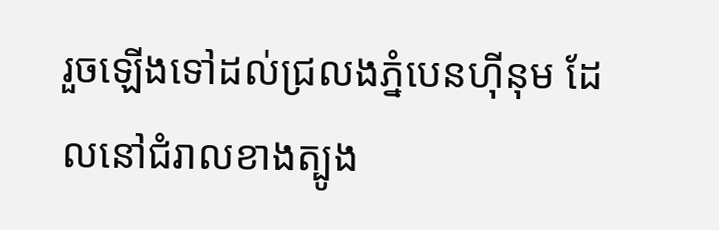រួចឡើងទៅដល់ជ្រលងភ្នំបេន‌ហ៊ីនុម ដែលនៅជំរាលខាងត្បូង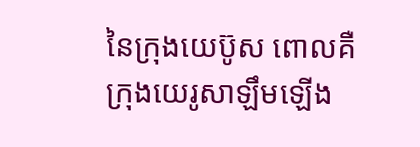នៃក្រុងយេប៊ូស ពោលគឺក្រុងយេរូសាឡឹមឡើង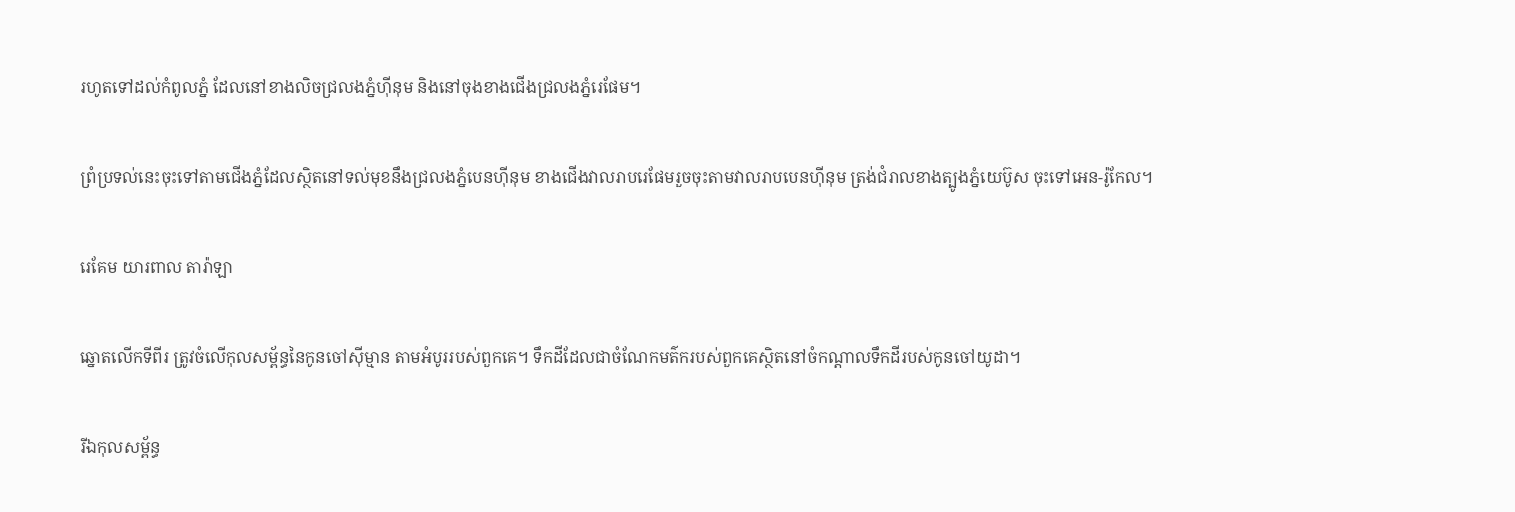រហូតទៅដល់កំពូលភ្នំ ដែលនៅខាងលិចជ្រលងភ្នំហ៊ីនុម និងនៅចុងខាងជើងជ្រលងភ្នំរេផែម។


ព្រំប្រទល់នេះចុះទៅតាមជើងភ្នំដែលស្ថិតនៅទល់មុខនឹងជ្រលងភ្នំបេន‌ហ៊ី‌នុម ខាងជើងវាលរាបរេផែមរួចចុះតាមវាលរាបបេន‌ហ៊ី‌នុម ត្រង់ជំរាលខាងត្បូងភ្នំយេប៊ូស ចុះទៅអេន-រ៉ូកែល។


រេគែម យារពាល តារ៉ាឡា


ឆ្នោតលើកទីពីរ ត្រូវចំលើកុល‌សម្ព័ន្ធនៃកូនចៅស៊ីម្មាន តាមអំបូររបស់ពួកគេ។ ទឹកដីដែលជាចំណែកមត៌ករបស់ពួកគេស្ថិតនៅចំកណ្តាលទឹកដីរបស់កូនចៅយូដា។


រីឯកុល‌សម្ព័ន្ធ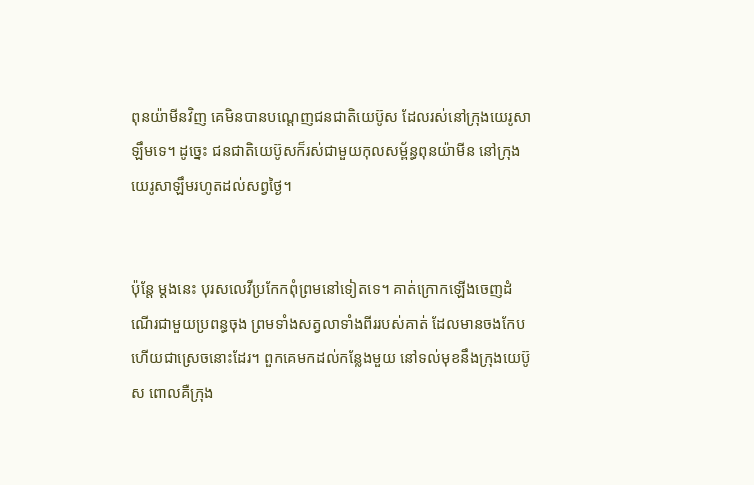ពុន‌យ៉ាមីនវិញ គេមិនបានបណ្តេញជន‌ជាតិយេប៊ូស ដែលរស់នៅក្រុងយេរូ‌សាឡឹមទេ។ ដូច្នេះ ជន‌ជាតិយេប៊ូសក៏រស់ជាមួយកុល‌សម្ព័ន្ធពុន‌យ៉ាមីន នៅក្រុងយេរូ‌សាឡឹមរហូតដល់សព្វថ្ងៃ។


ប៉ុន្តែ ម្តងនេះ បុរសលេវីប្រកែកពុំព្រមនៅទៀតទេ។ គាត់ក្រោកឡើងចេញដំណើរជាមួយប្រពន្ធចុង ព្រមទាំងសត្វលាទាំងពីររបស់គាត់ ដែលមានចងកែបហើយជាស្រេចនោះដែរ។ ពួកគេមកដល់កន្លែងមួយ នៅទល់មុខនឹងក្រុងយេ‌ប៊ូស ពោលគឺក្រុង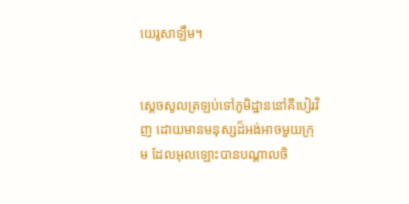យេរូ‌សាឡឹម។


ស្តេចសូលត្រឡប់ទៅភូមិដ្ឋាននៅគីបៀរវិញ ដោយមានមនុស្សដ៏អង់អាចមួយក្រុម ដែលអុលឡោះបានបណ្តាលចិ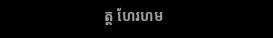ត្ត ហែរហម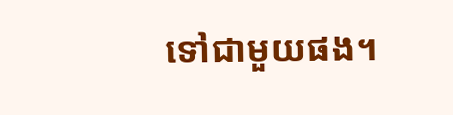ទៅជាមួយផង។